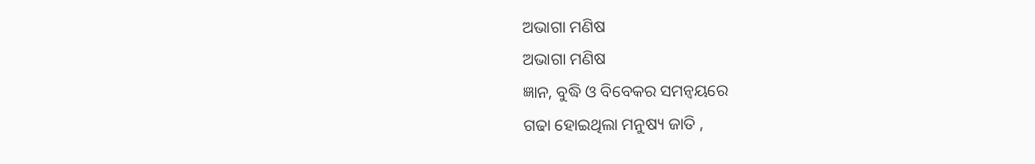ଅଭାଗା ମଣିଷ
ଅଭାଗା ମଣିଷ
ଜ୍ଞାନ, ବୁଦ୍ଧି ଓ ବିବେକର ସମନ୍ୱୟରେ
ଗଢା ହୋଇଥିଲା ମନୁଷ୍ୟ ଜାତି ,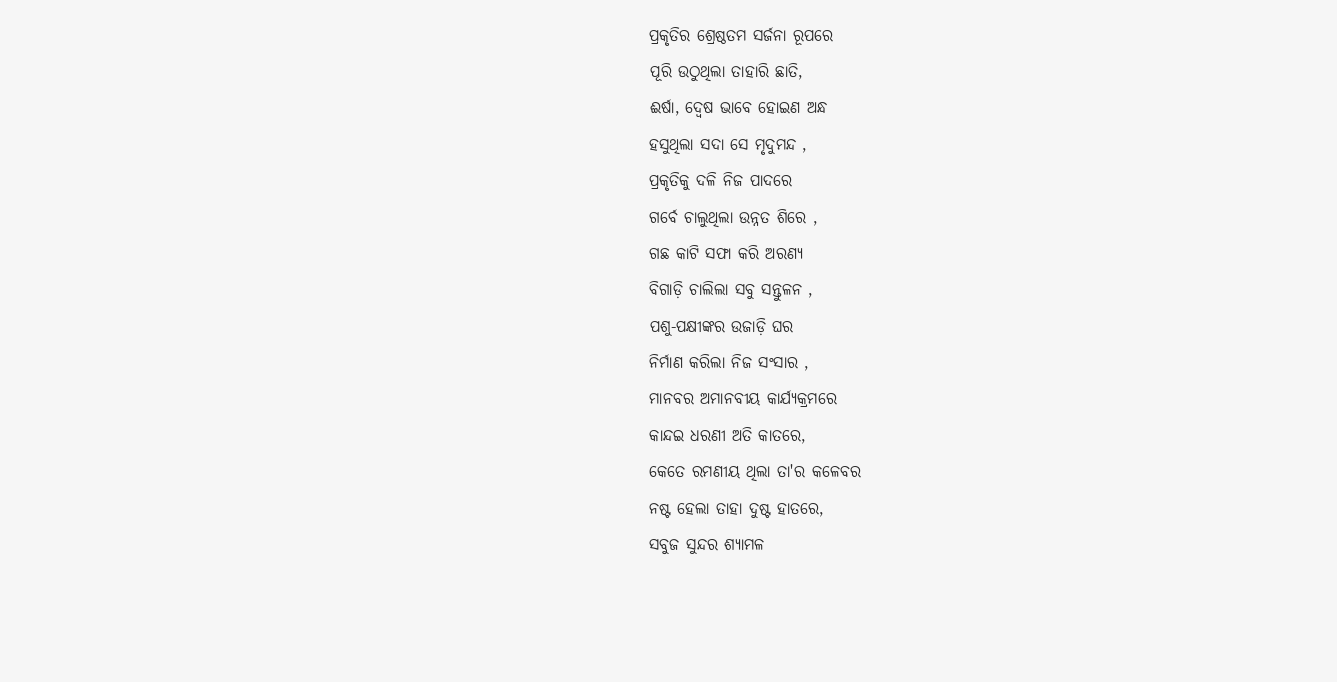ପ୍ରକୃତିର ଶ୍ରେଷ୍ଠତମ ସର୍ଜନା ରୂପରେ
ପୂରି ଉଠୁଥିଲା ତାହାରି ଛାତି,
ଈର୍ଷା, ଦ୍ଵେଷ ଭାବେ ହୋଇଣ ଅନ୍ଧ
ହସୁଥିଲା ସଦା ସେ ମୃଦୁମନ୍ଦ ,
ପ୍ରକୃତିକୁ ଦଳି ନିଜ ପାଦରେ
ଗର୍ବେ ଚାଲୁଥିଲା ଉନ୍ନତ ଶିରେ ,
ଗଛ କାଟି ସଫା କରି ଅରଣ୍ୟ
ବିଗାଡ଼ି ଚାଲିଲା ସବୁ ସନ୍ତୁଳନ ,
ପଶୁ-ପକ୍ଷୀଙ୍କର ଉଜାଡ଼ି ଘର
ନିର୍ମାଣ କରିଲା ନିଜ ସଂସାର ,
ମାନବର ଅମାନବୀୟ କାର୍ଯ୍ୟକ୍ରମରେ
କାନ୍ଦଇ ଧରଣୀ ଅତି କାତରେ,
କେତେ ରମଣୀୟ ଥିଲା ତା'ର କଳେବର
ନଷ୍ଟ ହେଲା ତାହା ଦୁଷ୍ଟ ହାତରେ,
ସବୁଜ ସୁନ୍ଦର ଶ୍ୟାମଳ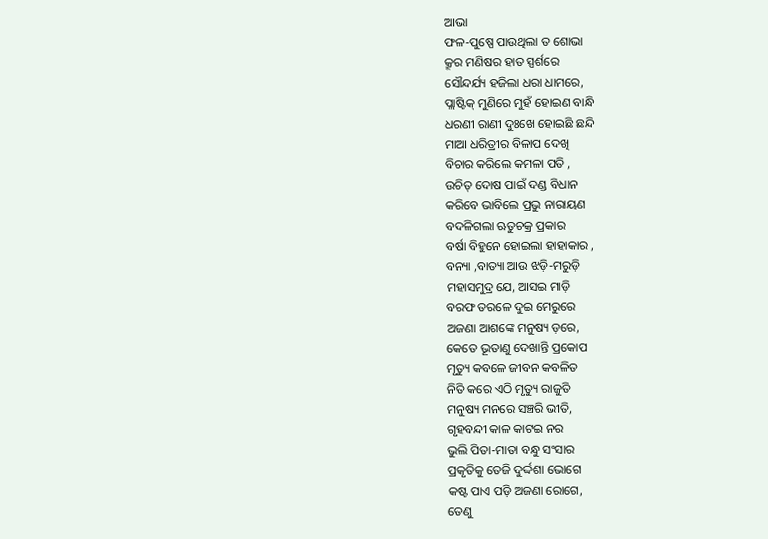ଆଭା
ଫଳ-ପୁଷ୍ପେ ପାଉଥିଲା ତ ଶୋଭା
କ୍ରୂର ମଣିଷର ହାତ ସ୍ପର୍ଶରେ
ସୌନ୍ଦର୍ଯ୍ୟ ହଜିଲା ଧରା ଧାମରେ,
ପ୍ଲାଷ୍ଟିକ୍ ମୁଣିରେ ମୁହଁ ହୋଇଣ ବାନ୍ଧି
ଧରଣୀ ରାଣୀ ଦୁଃଖେ ହୋଇଛି ଛନ୍ଦି
ମାଆ ଧରିତ୍ରୀର ବିଳାପ ଦେଖି
ବିଚାର କରିଲେ କମଳା ପତି ,
ଉଚିତ୍ ଦୋଷ ପାଇଁ ଦଣ୍ଡ ବିଧାନ
କରିବେ ଭାବିଲେ ପ୍ରଭୁ ନାରାୟଣ
ବଦଳିଗଲା ଋତୁଚକ୍ର ପ୍ରକାର
ବର୍ଷା ବିହୁନେ ହୋଇଲା ହାହାକାର ,
ବନ୍ୟା ,ବାତ୍ୟା ଆଉ ଝଡ଼ି-ମରୁଡ଼ି
ମହାସମୁଦ୍ର ଯେ, ଆସଇ ମାଡ଼ି
ବରଫ ତରଳେ ଦୁଇ ମେରୁରେ
ଅଜଣା ଆଶଙ୍କେ ମନୁଷ୍ୟ ଡ଼ରେ,
କେତେ ଭୂତାଣୁ ଦେଖାନ୍ତି ପ୍ରକୋପ
ମୃତ୍ୟୁ କବଳେ ଜୀବନ କବଳିତ
ନିତି କରେ ଏଠି ମୃତ୍ୟୁ ରାଜୁତି
ମନୁଷ୍ୟ ମନରେ ସଞ୍ଚରି ଭୀତି,
ଗୃହବନ୍ଦୀ କାଳ କାଟଇ ନର
ଭୁଲି ପିତା-ମାତା ବନ୍ଧୁ ସଂସାର
ପ୍ରକୃତିକୁ ତେଜି ଦୁର୍ଦ୍ଦଶା ଭୋଗେ
କଷ୍ଟ ପାଏ ପଡ଼ି ଅଜଣା ରୋଗେ,
ତେଣୁ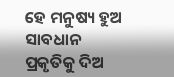ହେ ମନୁଷ୍ୟ ହୁଅ ସାବଧାନ
ପ୍ରକୃତିକୁ ଦିଅ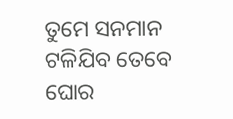ତୁମେ ସନମାନ
ଟଳିଯିବ ତେବେ ଘୋର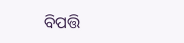ବିପତ୍ତି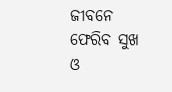ଜୀବନେ ଫେରିବ ସୁଖ ଓ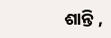ଶାନ୍ତି ,